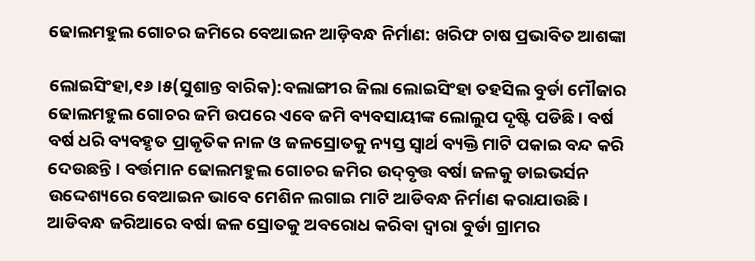ଢୋଲମହୁଲ ଗୋଚର ଜମିରେ ବେଆଇନ ଆଡ଼ିବନ୍ଧ ନିର୍ମାଣ: ଖରିଫ ଚାଷ ପ୍ରଭାବିତ ଆଶଙ୍କା

ଲୋଇସିଂହା,୧୬।୫(ସୁଶାନ୍ତ ବାରିକ):ବଲାଙ୍ଗୀର ଜିଲା ଲୋଇସିଂହା ତହସିଲ ବୁର୍ଡା ମୌଜାର ଢୋଲମହୁଲ ଗୋଚର ଜମି ଉପରେ ଏବେ ଜମି ବ୍ୟବସାୟୀଙ୍କ ଲୋଲୁପ ଦୃଷ୍ଟି ପଡିଛି। ବର୍ଷ ବର୍ଷ ଧରି ବ୍ୟବହୃତ ପ୍ରାକୃତିକ ନାଳ ଓ ଜଳସ୍ରୋତକୁ ନ୍ୟସ୍ତ ସ୍ବାର୍ଥ ବ୍ୟକ୍ତି ମାଟି ପକାଇ ବନ୍ଦ କରି ଦେଉଛନ୍ତି। ବର୍ତ୍ତମାନ ଢୋଲମହୁଲ ଗୋଚର ଜମିର ଉଦ୍‌ବୃତ୍ତ ବର୍ଷା ଜଳକୁ ଡାଇଭର୍ସନ ଉଦ୍ଦେଶ୍ୟରେ ବେଆଇନ ଭାବେ ମେଶିନ ଲଗାଇ ମାଟି ଆଡିବନ୍ଧ ନିର୍ମାଣ କରାଯାଉଛି। ଆଡିବନ୍ଧ ଜରିଆରେ ବର୍ଷା ଜଳ ସ୍ରୋତକୁ ଅବରୋଧ କରିବା ଦ୍ୱାରା ବୁର୍ଡା ଗ୍ରାମର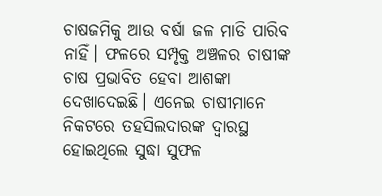ଚାଷଜମିକୁ ଆଉ ବର୍ଷା ଜଳ ମାଡି ପାରିବ ନାହିଁ। ଫଳରେ ସମ୍ପୃକ୍ତ ଅଞ୍ଚଳର ଚାଷୀଙ୍କ ଚାଷ ପ୍ରଭାବିତ ହେବା ଆଶଙ୍କା ଦେଖାଦେଇଛି। ଏନେଇ ଚାଷୀମାନେ ନିକଟରେ ତହସିଲଦାରଙ୍କ ଦ୍ୱାରସ୍ଥ ହୋଇଥିଲେ ସୁଦ୍ଧା ସୁଫଳ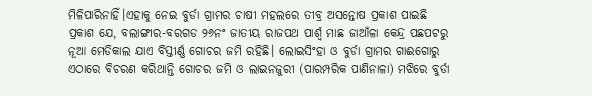ମିଳିପାରିନାହିଁ।ଏହାକୁ ନେଇ ବୁର୍ଡା ଗ୍ରାମର ଚାଷୀ ମହଲରେ ତୀବ୍ର ଅସନ୍ତୋଷ ପ୍ରକାଶ ପାଇଛି
ପ୍ରକାଶ ଯେ, ବଲାଙ୍ଗୀର-ବରଗଡ ୨୬ନଂ ଜାତୀୟ ରାଜପଥ ପାର୍ଶ୍ୱ ମାଛ ଜାଆଁଳା କେନ୍ଦ୍ର ପଛପଟରୁ ନୂଆ ମେଡିକାଲ ଯାଏ ବିସ୍ତୀର୍ଣ୍ଣ ଗୋଚର ଜମି ରହିଛି। ଲୋଇସିଂହା ଓ ବୁର୍ଡା ଗ୍ରାମର ଗାଈଗୋରୁ ଏଠାରେ ବିଚରଣ କରିଥାନ୍ତି ଗୋଚର ଜମି ଓ ଲାଇନଜୁରୀ (ପାରମ୍ପରିକ ପାଣିନାଳା) ମଝିରେ ବୁର୍ଡା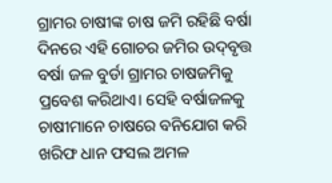ଗ୍ରାମର ଚାଷୀଙ୍କ ଚାଷ ଜମି ରହିଛି ବର୍ଷା ଦିନରେ ଏହି ଗୋଚର ଜମିର ଉଦ୍‌ବୃତ୍ତ ବର୍ଷା ଜଳ ବୁର୍ଡା ଗ୍ରାମର ଚାଷଜମିକୁ ପ୍ରବେଶ କରିଥାଏ। ସେହି ବର୍ଷାଜଳକୁ ଚାଷୀମାନେ ଚାଷରେ ବନିଯୋଗ କରି ଖରିଫ ଧାନ ଫସଲ ଅମଳ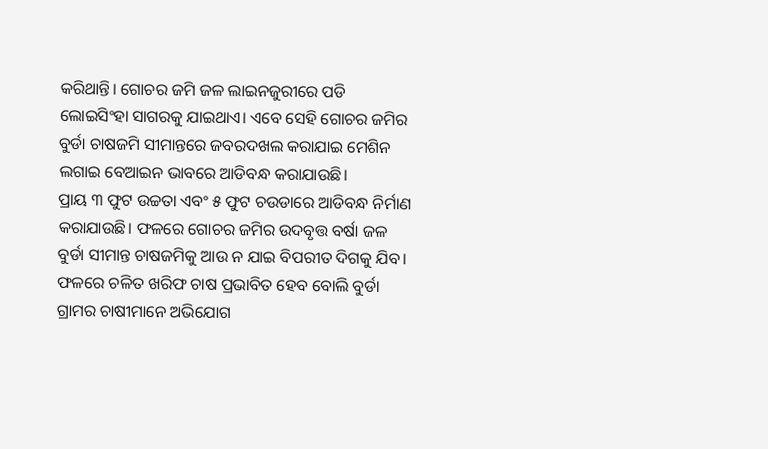କରିଥାନ୍ତି। ଗୋଚର ଜମି ଜଳ ଲାଇନଜୁରୀରେ ପଡି ଲୋଇସିଂହା ସାଗରକୁ ଯାଇଥାଏ। ଏବେ ସେହି ଗୋଚର ଜମିର ବୁର୍ଡା ଚାଷଜମି ସୀମାନ୍ତରେ ଜବରଦଖଲ କରାଯାଇ ମେଶିନ ଲଗାଇ ବେଆଇନ ଭାବରେ ଆଡିବନ୍ଧ କରାଯାଉଛି।
ପ୍ରାୟ ୩ ଫୁଟ ଉଚ୍ଚତା ଏବଂ ୫ ଫୁଟ ଚଉଡାରେ ଆଡିବନ୍ଧ ନିର୍ମାଣ କରାଯାଉଛି। ଫଳରେ ଗୋଚର ଜମିର ଉଦବୃତ୍ତ ବର୍ଷା ଜଳ ବୁର୍ଡା ସୀମାନ୍ତ ଚାଷଜମିକୁ ଆଉ ନ ଯାଇ ବିପରୀତ ଦିଗକୁ ଯିବ। ଫଳରେ ଚଳିତ ଖରିଫ ଚାଷ ପ୍ରଭାବିତ ହେବ ବୋଲି ବୁର୍ଡା ଗ୍ରାମର ଚାଷୀମାନେ ଅଭିଯୋଗ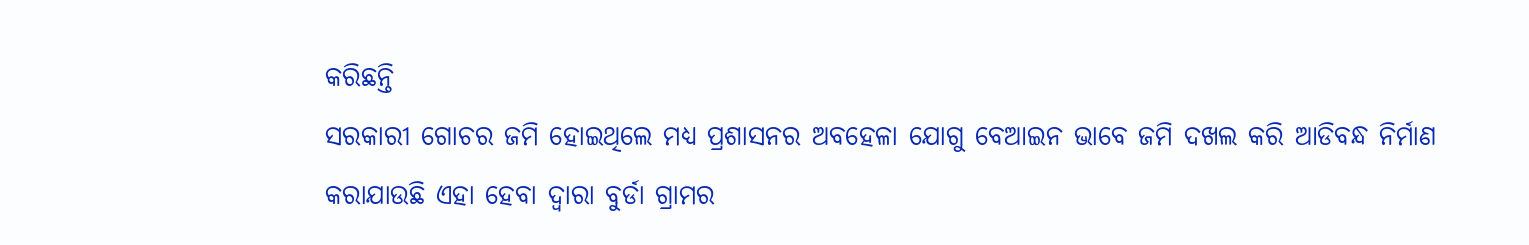କରିଛନ୍ତି
ସରକାରୀ ଗୋଚର ଜମି ହୋଇଥିଲେ ମଧ୍ୟ ପ୍ରଶାସନର ଅବହେଳା ଯୋଗୁ ବେଆଇନ ଭାବେ ଜମି ଦଖଲ କରି ଆଡିବନ୍ଧ ନିର୍ମାଣ କରାଯାଉଛି ଏହା ହେବା ଦ୍ୱାରା ବୁର୍ଡା ଗ୍ରାମର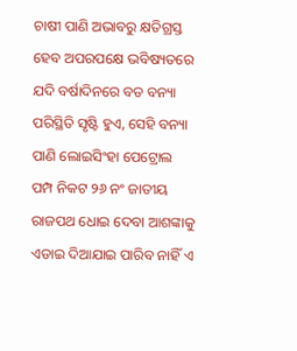ଚାଷୀ ପାଣି ଅଭାବରୁ କ୍ଷତିଗ୍ରସ୍ତ ହେବ ଅପରପକ୍ଷେ ଭବିଷ୍ୟତରେ ଯଦି ବର୍ଷାଦିନରେ ବଡ ବନ୍ୟା ପରିସ୍ଥିତି ସୃଷ୍ଟି ହୁଏ, ସେହି ବନ୍ୟା ପାଣି ଲୋଇସିଂହା ପେଟ୍ରୋଲ ପମ୍ପ ନିକଟ ୨୬ ନଂ ଜାତୀୟ ରାଜପଥ ଧୋଇ ଦେବା ଆଶଙ୍କାକୁ ଏଡାଇ ଦିଆଯାଇ ପାରିବ ନାହିଁ ଏ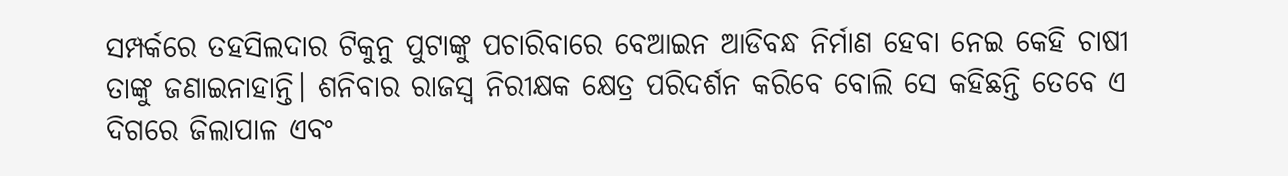ସମ୍ପର୍କରେ ତହସିଲଦାର ଟିକୁନୁ ପୁଟାଙ୍କୁ ପଚାରିବାରେ ବେଆଇନ ଆଡିବନ୍ଧ ନିର୍ମାଣ ହେବା ନେଇ କେହି ଚାଷୀ ତାଙ୍କୁ ଜଣାଇନାହାନ୍ତି। ଶନିବାର ରାଜସ୍ବ ନିରୀକ୍ଷକ କ୍ଷେତ୍ର ପରିଦର୍ଶନ କରିବେ ବୋଲି ସେ କହିଛନ୍ତି ତେବେ ଏ ଦିଗରେ ଜିଲାପାଳ ଏବଂ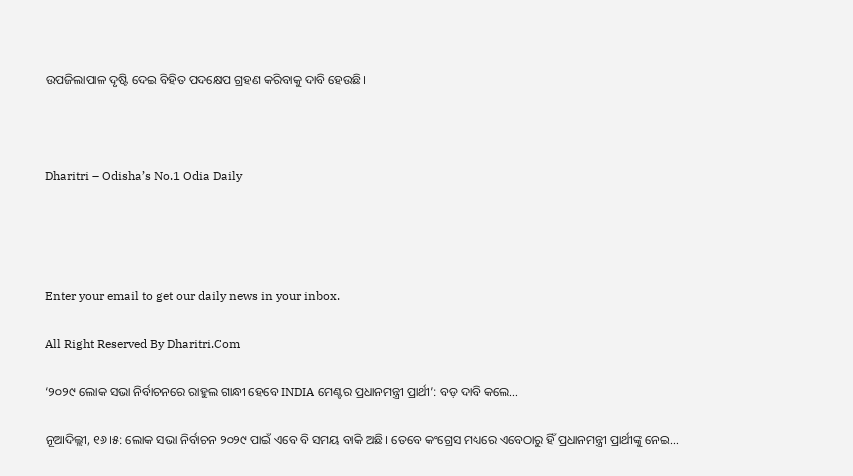ଉପଜିଲାପାଳ ଦୃଷ୍ଟି ଦେଇ ବିହିତ ପଦକ୍ଷେପ ଗ୍ରହଣ କରିବାକୁ ଦାବି ହେଉଛି।



Dharitri – Odisha’s No.1 Odia Daily




Enter your email to get our daily news in your inbox.

All Right Reserved By Dharitri.Com

‘୨୦୨୯ ଲୋକ ସଭା ନିର୍ବାଚନରେ ରାହୁଲ ଗାନ୍ଧୀ ହେବେ INDIA ମେଣ୍ଟର ପ୍ରଧାନମନ୍ତ୍ରୀ ପ୍ରାର୍ଥୀ’: ବଡ଼ ଦାବି କଲେ…

ନୂଆଦିଲ୍ଲୀ, ୧୬।୫: ଲୋକ ସଭା ନିର୍ବାଚନ ୨୦୨୯ ପାଇଁ ଏବେ ବି ସମୟ ବାକି ଅଛି। ତେବେ କଂଗ୍ରେସ ମଧ୍ୟରେ ଏବେଠାରୁ ହିଁ ପ୍ରଧାନମନ୍ତ୍ରୀ ପ୍ରାର୍ଥୀଙ୍କୁ ନେଇ…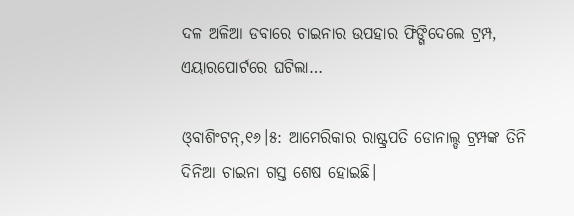ଦଳ ଅଳିଆ ଡବାରେ ଚାଇନାର ଉପହାର ଫିଙ୍ଗିଦେଲେ ଟ୍ରମ୍ପ, ଏୟାରପୋର୍ଟରେ ଘଟିଲା…

ଓ୍‌ବାଶିଂଟନ୍‌,୧୬।୫: ଆମେରିକାର ରାଷ୍ଟ୍ରପତି ଡୋନାଲ୍ଡ ଟ୍ରମ୍ପଙ୍କ ତିନି ଦିନିଆ ଚାଇନା ଗସ୍ତ ଶେଷ ହୋଇଛି।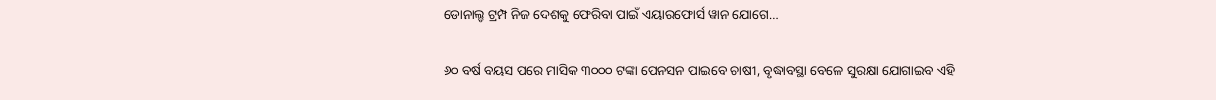ଡୋନାଲ୍ଡ ଟ୍ରମ୍ପ ନିଜ ଦେଶକୁ ଫେରିବା ପାଇଁ ଏୟାରଫୋର୍ସ ୱାନ ଯୋଗେ…

୬୦ ବର୍ଷ ବୟସ ପରେ ମାସିକ ୩୦୦୦ ଟଙ୍କା ପେନସନ ପାଇବେ ଚାଷୀ, ବୃଦ୍ଧାବସ୍ଥା ବେଳେ ସୁରକ୍ଷା ଯୋଗାଇବ ଏହି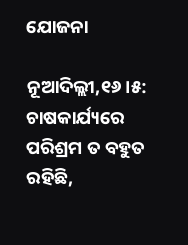ଯୋଜନା

ନୂଆଦିଲ୍ଲୀ,୧୬।୫: ଚାଷକାର୍ଯ୍ୟରେ ପରିଶ୍ରମ ତ ବହୁତ ରହିଛି,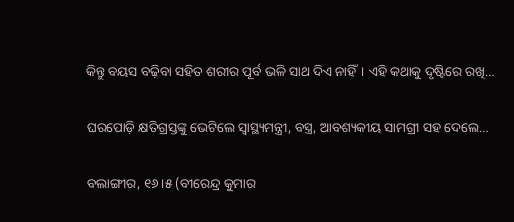କିନ୍ତୁ ବୟସ ବଢ଼ିବା ସହିତ ଶରୀର ପୂର୍ବ ଭଳି ସାଥ ଦିଏ ନାହିଁ। ଏହି କଥାକୁ ଦୃଷ୍ଟିରେ ରଖି…

ଘରପୋଡ଼ି କ୍ଷତିଗ୍ରସ୍ତଙ୍କୁ ଭେଟିଲେ ସ୍ବାସ୍ଥ୍ୟମନ୍ତ୍ରୀ, ବସ୍ତ୍ର, ଆବଶ୍ୟକୀୟ ସାମଗ୍ରୀ ସହ ଦେଲେ…

ବଲାଙ୍ଗୀର, ୧୬।୫ (ବୀରେନ୍ଦ୍ର କୁମାର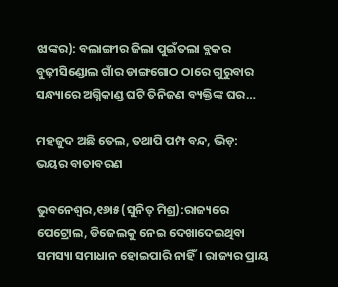ଝାଙ୍କର): ବଲାଙ୍ଗୀର ଜିଲା ପୁଇଁତଲା ବ୍ଲକର ବୁଢ଼ୀସିଣ୍ଡୋଲ ଗାଁର ଡାଙ୍ଗଗୋଠ ଠାରେ ଗୁରୁବାର ସନ୍ଧ୍ୟାରେ ଅଗ୍ନିକାଣ୍ଡ ଘଟି ତିନିଜଣ ବ୍ୟକ୍ତିଙ୍କ ଘର…

ମହଜୁଦ ଅଛି ତେଲ, ତଥାପି ପମ୍ପ ବନ୍ଦ, ଭିଡ଼: ଭୟର ବାତାବରଣ

ଭୁବନେଶ୍ୱର,୧୬ା୫(ସୁନିତ୍‌ ମିଶ୍ର):ରାଜ୍ୟରେ ପେଟ୍ରୋଲ, ଡିଜେଲକୁ ନେଇ ଦେଖାଦେଇଥିବା ସମସ୍ୟା ସମାଧାନ ହୋଇପାରି ନାହିଁ। ରାଜ୍ୟର ପ୍ରାୟ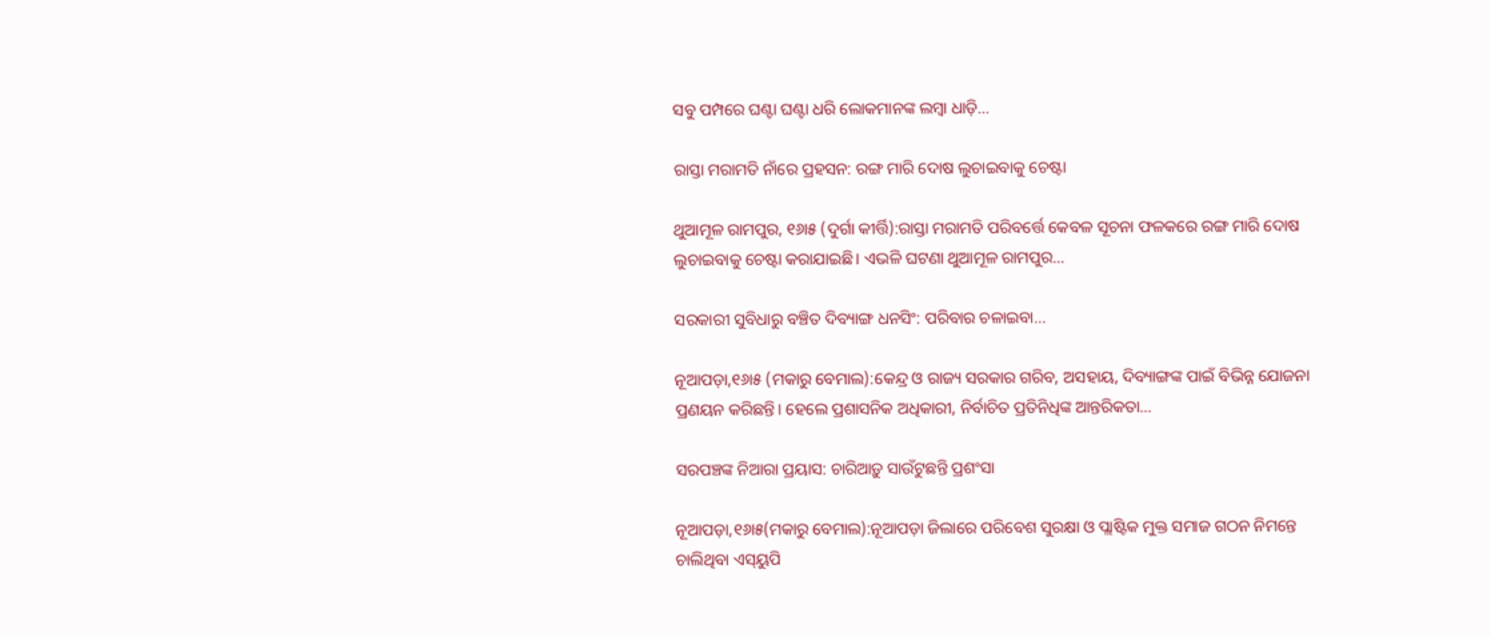ସବୁ ପମ୍ପରେ ଘଣ୍ଟା ଘଣ୍ଟା ଧରି ଲୋକମାନଙ୍କ ଲମ୍ବା ଧାଡ଼ି…

ରାସ୍ତା ମରାମତି ନାଁରେ ପ୍ରହସନ: ରଙ୍ଗ ମାରି ଦୋଷ ଲୁଚାଇବାକୁ ଚେଷ୍ଟା

ଥୁଆମୂଳ ରାମପୁର, ୧୬ା୫ (ଦୁର୍ଗା କୀର୍ତ୍ତି):ରାସ୍ତା ମରାମତି ପରିବର୍ତ୍ତେ କେବଳ ସୂଚନା ଫଳକରେ ରଙ୍ଗ ମାରି ଦୋଷ ଲୁଚାଇବାକୁ ଚେଷ୍ଟା କରାଯାଇଛି। ଏଭଳି ଘଟଣା ଥୁଆମୂଳ ରାମପୁର…

ସରକାରୀ ସୁବିଧାରୁ ବଞ୍ଚିତ ଦିବ୍ୟାଙ୍ଗ ଧନସିଂ: ପରିବାର ଚଳାଇବା…

ନୂଆପଡ଼ା,୧୬ା୫ (ମକାରୁ ବେମାଲ):କେନ୍ଦ୍ର ଓ ରାଜ୍ୟ ସରକାର ଗରିବ, ଅସହାୟ, ଦିବ୍ୟାଙ୍ଗଙ୍କ ପାଇଁ ବିଭିନ୍ନ ଯୋଜନା ପ୍ରଣୟନ କରିଛନ୍ତି। ହେଲେ ପ୍ରଶାସନିକ ଅଧିକାରୀ, ନିର୍ବାଚିତ ପ୍ରତିନିଧିଙ୍କ ଆନ୍ତରିକତା…

ସରପଞ୍ଚଙ୍କ ନିଆରା ପ୍ରୟାସ: ଚାରିଆଡ଼ୁ ସାଉଁଟୁଛନ୍ତି ପ୍ରଶଂସା

ନୂଆପଡ଼ା,୧୬ା୫(ମକାରୁ ବେମାଲ):ନୂଆପଡ଼ା ଜିଲାରେ ପରିବେଶ ସୁରକ୍ଷା ଓ ପ୍ଲାଷ୍ଟିକ ମୁକ୍ତ ସମାଜ ଗଠନ ନିମନ୍ତେ ଚାଲିଥିବା ଏସ୍‌ୟୁପି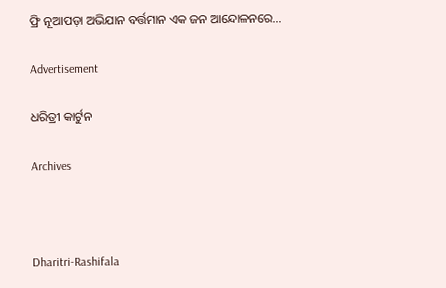ଫ୍ରି ନୂଆପଡ଼ା ଅଭିଯାନ ବର୍ତ୍ତମାନ ଏକ ଜନ ଆନ୍ଦୋଳନରେ…

Advertisement

ଧରିତ୍ରୀ କାର୍ଟୁନ

Archives



Dharitri-Rashifala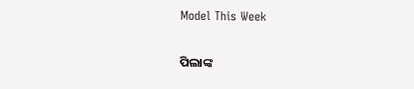Model This Week

ପିଲାଙ୍କ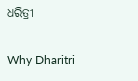ଧରିତ୍ରୀ

Why Dharitri